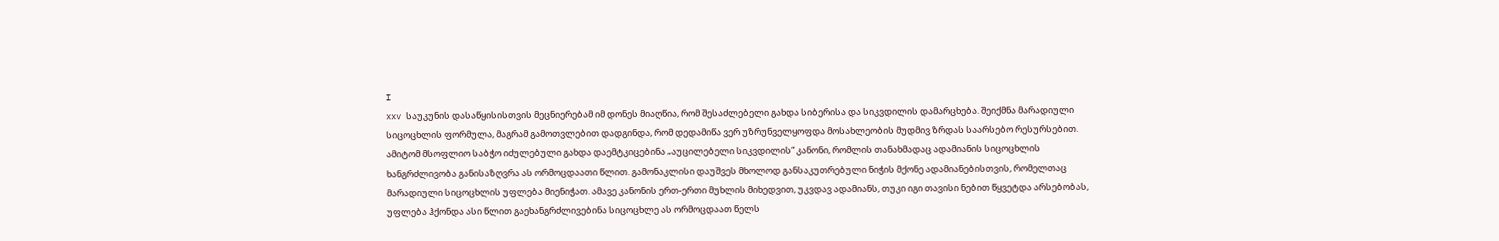I
xxv საუკუნის დასაწყისისთვის მეცნიერებამ იმ დონეს მიაღწია, რომ შესაძლებელი გახდა სიბერისა და სიკვდილის დამარცხება. შეიქმნა მარადიული სიცოცხლის ფორმულა, მაგრამ გამოთვლებით დადგინდა, რომ დედამიწა ვერ უზრუნველყოფდა მოსახლეობის მუდმივ ზრდას საარსებო რესურსებით. ამიტომ მსოფლიო საბჭო იძულებული გახდა დაემტკიცებინა „აუცილებელი სიკვდილის“ კანონი, რომლის თანახმადაც ადამიანის სიცოცხლის ხანგრძლივობა განისაზღვრა ას ორმოცდაათი წლით. გამონაკლისი დაუშვეს მხოლოდ განსაკუთრებული ნიჭის მქონე ადამიანებისთვის, რომელთაც მარადიული სიცოცხლის უფლება მიენიჭათ. ამავე კანონის ერთ-ერთი მუხლის მიხედვით, უკვდავ ადამიანს, თუკი იგი თავისი ნებით წყვეტდა არსებობას, უფლება ჰქონდა ასი წლით გაეხანგრძლივებინა სიცოცხლე ას ორმოცდაათ წელს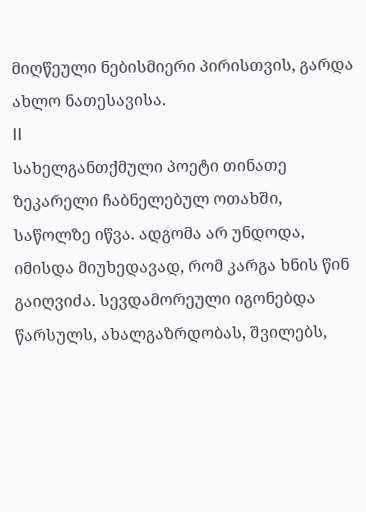მიღწეული ნებისმიერი პირისთვის, გარდა ახლო ნათესავისა.
II
სახელგანთქმული პოეტი თინათე ზეკარელი ჩაბნელებულ ოთახში, საწოლზე იწვა. ადგომა არ უნდოდა, იმისდა მიუხედავად, რომ კარგა ხნის წინ გაიღვიძა. სევდამორეული იგონებდა წარსულს, ახალგაზრდობას, შვილებს,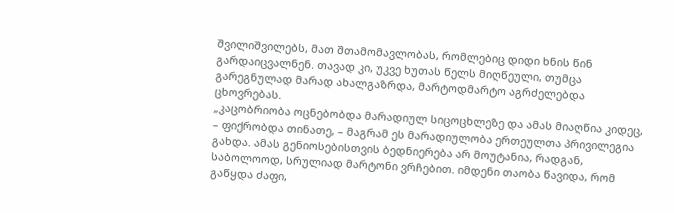შვილიშვილებს, მათ შთამომავლობას, რომლებიც დიდი ხნის წინ გარდაიცვალნენ. თავად კი, უკვე ხუთას წელს მიღწეული, თუმცა გარეგნულად მარად ახალგაზრდა, მარტოდმარტო აგრძელებდა ცხოვრებას.
„კაცობრიობა ოცნებობდა მარადიულ სიცოცხლეზე და ამას მიაღწია კიდეც, – ფიქრობდა თინათე, – მაგრამ ეს მარადიულობა ერთეულთა პრივილეგია გახდა. ამას გენიოსებისთვის ბედნიერება არ მოუტანია, რადგან, საბოლოოდ, სრულიად მარტონი ვრჩებით. იმდენი თაობა წავიდა, რომ გაწყდა ძაფი,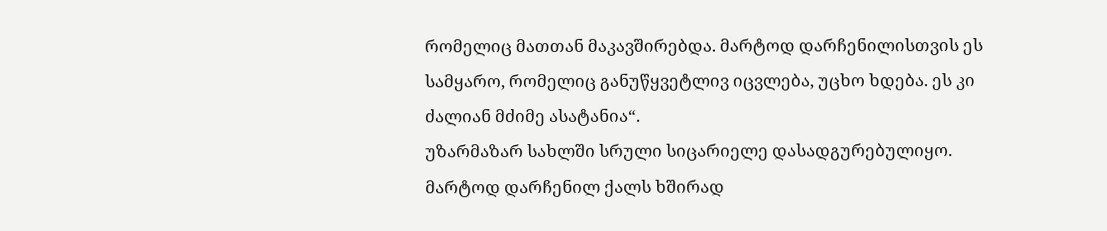რომელიც მათთან მაკავშირებდა. მარტოდ დარჩენილისთვის ეს სამყარო, რომელიც განუწყვეტლივ იცვლება, უცხო ხდება. ეს კი ძალიან მძიმე ასატანია“.
უზარმაზარ სახლში სრული სიცარიელე დასადგურებულიყო. მარტოდ დარჩენილ ქალს ხშირად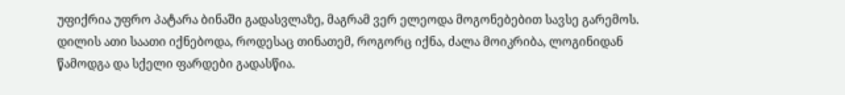უფიქრია უფრო პატარა ბინაში გადასვლაზე, მაგრამ ვერ ელეოდა მოგონებებით სავსე გარემოს. დილის ათი საათი იქნებოდა, როდესაც თინათემ, როგორც იქნა, ძალა მოიკრიბა, ლოგინიდან წამოდგა და სქელი ფარდები გადასწია.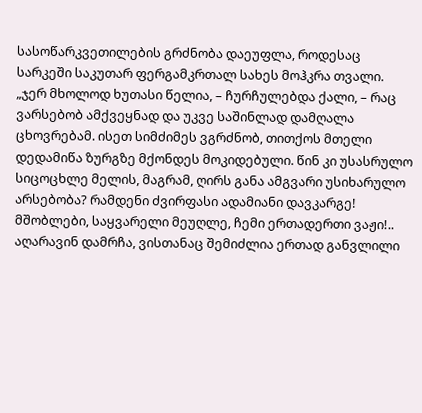სასოწარკვეთილების გრძნობა დაეუფლა, როდესაც სარკეში საკუთარ ფერგამკრთალ სახეს მოჰკრა თვალი.
„ჯერ მხოლოდ ხუთასი წელია, – ჩურჩულებდა ქალი, – რაც ვარსებობ ამქვეყნად და უკვე საშინლად დამღალა ცხოვრებამ. ისეთ სიმძიმეს ვგრძნობ, თითქოს მთელი დედამიწა ზურგზე მქონდეს მოკიდებული. წინ კი უსასრულო სიცოცხლე მელის, მაგრამ, ღირს განა ამგვარი უსიხარულო არსებობა? რამდენი ძვირფასი ადამიანი დავკარგე! მშობლები, საყვარელი მეუღლე, ჩემი ერთადერთი ვაჟი!.. აღარავინ დამრჩა, ვისთანაც შემიძლია ერთად განვლილი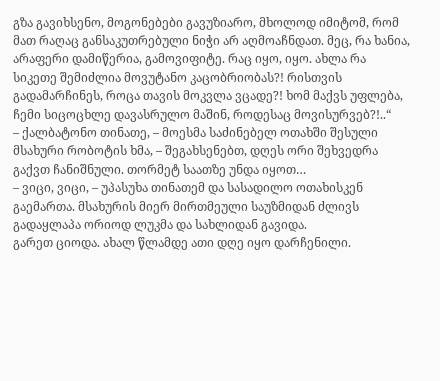გზა გავიხსენო, მოგონებები გავუზიარო, მხოლოდ იმიტომ, რომ მათ რაღაც განსაკუთრებული ნიჭი არ აღმოაჩნდათ. მეც, რა ხანია, არაფერი დამიწერია, გამოვიფიტე. რაც იყო, იყო. ახლა რა სიკეთე შემიძლია მოვუტანო კაცობრიობას?! რისთვის გადამარჩინეს, როცა თავის მოკვლა ვცადე?! ხომ მაქვს უფლება, ჩემი სიცოცხლე დავასრულო მაშინ, როდესაც მოვისურვებ?!..“
– ქალბატონო თინათე, – მოესმა საძინებელ ოთახში შესული მსახური რობოტის ხმა, – შეგახსენებთ, დღეს ორი შეხვედრა გაქვთ ჩანიშნული. თორმეტ საათზე უნდა იყოთ…
– ვიცი, ვიცი, – უპასუხა თინათემ და სასადილო ოთახისკენ გაემართა. მსახურის მიერ მირთმეული საუზმიდან ძლივს გადაყლაპა ორიოდ ლუკმა და სახლიდან გავიდა.
გარეთ ციოდა. ახალ წლამდე ათი დღე იყო დარჩენილი.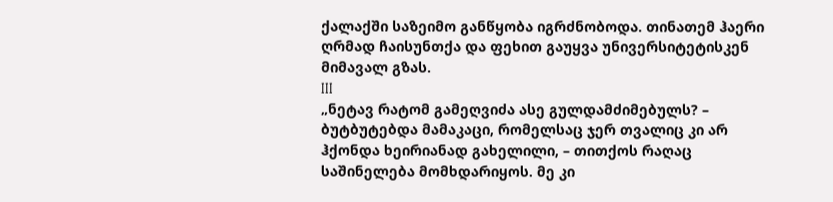ქალაქში საზეიმო განწყობა იგრძნობოდა. თინათემ ჰაერი ღრმად ჩაისუნთქა და ფეხით გაუყვა უნივერსიტეტისკენ მიმავალ გზას.
III
„ნეტავ რატომ გამეღვიძა ასე გულდამძიმებულს? – ბუტბუტებდა მამაკაცი, რომელსაც ჯერ თვალიც კი არ ჰქონდა ხეირიანად გახელილი, – თითქოს რაღაც საშინელება მომხდარიყოს. მე კი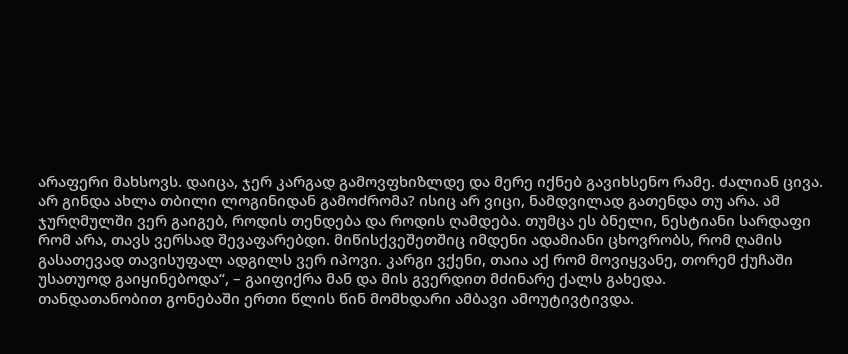არაფერი მახსოვს. დაიცა, ჯერ კარგად გამოვფხიზლდე და მერე იქნებ გავიხსენო რამე. ძალიან ცივა. არ გინდა ახლა თბილი ლოგინიდან გამოძრომა? ისიც არ ვიცი, ნამდვილად გათენდა თუ არა. ამ ჯურღმულში ვერ გაიგებ, როდის თენდება და როდის ღამდება. თუმცა ეს ბნელი, ნესტიანი სარდაფი რომ არა, თავს ვერსად შევაფარებდი. მიწისქვეშეთშიც იმდენი ადამიანი ცხოვრობს, რომ ღამის გასათევად თავისუფალ ადგილს ვერ იპოვი. კარგი ვქენი, თაია აქ რომ მოვიყვანე, თორემ ქუჩაში უსათუოდ გაიყინებოდა“, – გაიფიქრა მან და მის გვერდით მძინარე ქალს გახედა.
თანდათანობით გონებაში ერთი წლის წინ მომხდარი ამბავი ამოუტივტივდა.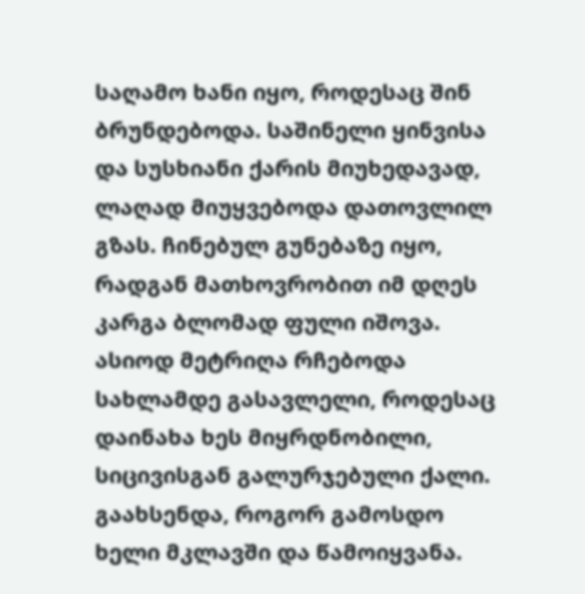საღამო ხანი იყო, როდესაც შინ ბრუნდებოდა. საშინელი ყინვისა და სუსხიანი ქარის მიუხედავად, ლაღად მიუყვებოდა დათოვლილ გზას. ჩინებულ გუნებაზე იყო, რადგან მათხოვრობით იმ დღეს კარგა ბლომად ფული იშოვა. ასიოდ მეტრიღა რჩებოდა სახლამდე გასავლელი, როდესაც დაინახა ხეს მიყრდნობილი, სიცივისგან გალურჯებული ქალი. გაახსენდა, როგორ გამოსდო ხელი მკლავში და წამოიყვანა.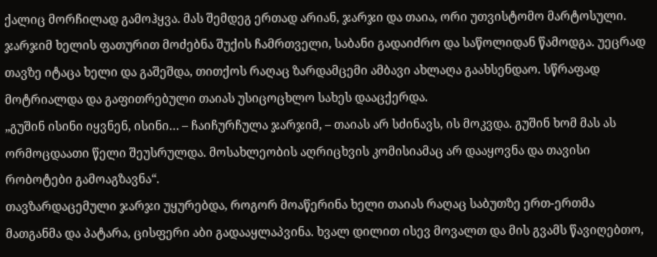ქალიც მორჩილად გამოჰყვა. მას შემდეგ ერთად არიან, ჯარჯი და თაია, ორი უთვისტომო მარტოსული.
ჯარჯიმ ხელის ფათურით მოძებნა შუქის ჩამრთველი, საბანი გადაიძრო და საწოლიდან წამოდგა. უეცრად თავზე იტაცა ხელი და გაშეშდა, თითქოს რაღაც ზარდამცემი ამბავი ახლაღა გაახსენდაო. სწრაფად მოტრიალდა და გაფითრებული თაიას უსიცოცხლო სახეს დააცქერდა.
„გუშინ ისინი იყვნენ, ისინი… – ჩაიჩურჩულა ჯარჯიმ, – თაიას არ სძინავს, ის მოკვდა. გუშინ ხომ მას ას ორმოცდაათი წელი შეუსრულდა. მოსახლეობის აღრიცხვის კომისიამაც არ დააყოვნა და თავისი რობოტები გამოაგზავნა“.
თავზარდაცემული ჯარჯი უყურებდა, როგორ მოაწერინა ხელი თაიას რაღაც საბუთზე ერთ-ერთმა მათგანმა და პატარა, ცისფერი აბი გადააყლაპვინა. ხვალ დილით ისევ მოვალთ და მის გვამს წავიღებთო,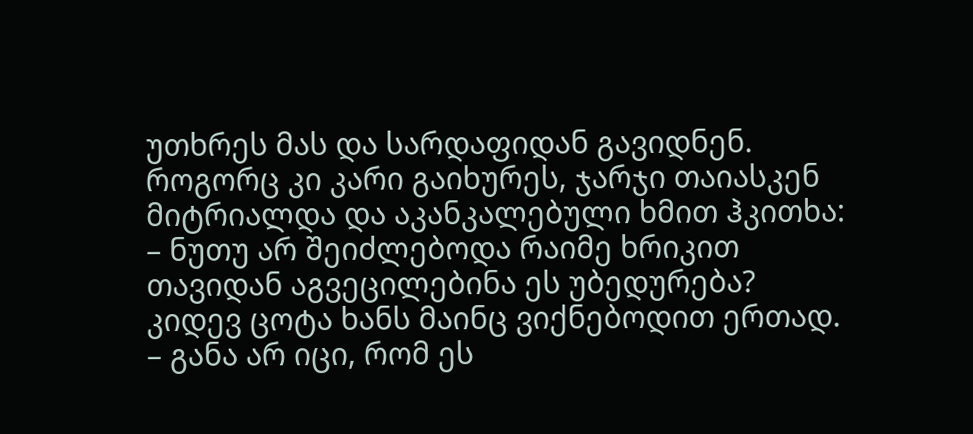უთხრეს მას და სარდაფიდან გავიდნენ. როგორც კი კარი გაიხურეს, ჯარჯი თაიასკენ მიტრიალდა და აკანკალებული ხმით ჰკითხა:
– ნუთუ არ შეიძლებოდა რაიმე ხრიკით თავიდან აგვეცილებინა ეს უბედურება? კიდევ ცოტა ხანს მაინც ვიქნებოდით ერთად.
– განა არ იცი, რომ ეს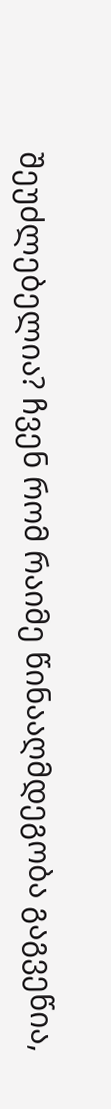შეუძლებელია? ჩვენ რომ რაიმე წინააღმდეგობა გაგვეწია,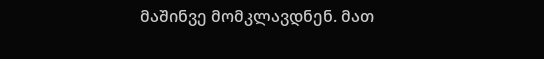მაშინვე მომკლავდნენ. მათ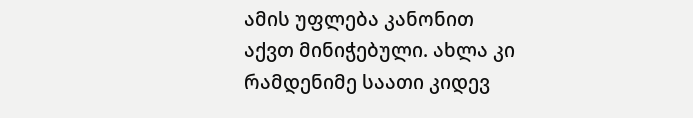ამის უფლება კანონით აქვთ მინიჭებული. ახლა კი რამდენიმე საათი კიდევ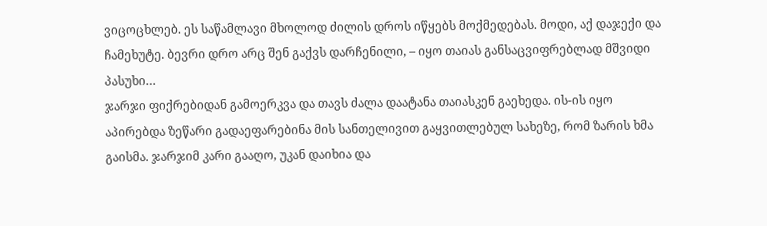ვიცოცხლებ. ეს საწამლავი მხოლოდ ძილის დროს იწყებს მოქმედებას. მოდი, აქ დაჯექი და ჩამეხუტე. ბევრი დრო არც შენ გაქვს დარჩენილი, – იყო თაიას განსაცვიფრებლად მშვიდი პასუხი…
ჯარჯი ფიქრებიდან გამოერკვა და თავს ძალა დაატანა თაიასკენ გაეხედა. ის-ის იყო აპირებდა ზეწარი გადაეფარებინა მის სანთელივით გაყვითლებულ სახეზე, რომ ზარის ხმა გაისმა. ჯარჯიმ კარი გააღო, უკან დაიხია და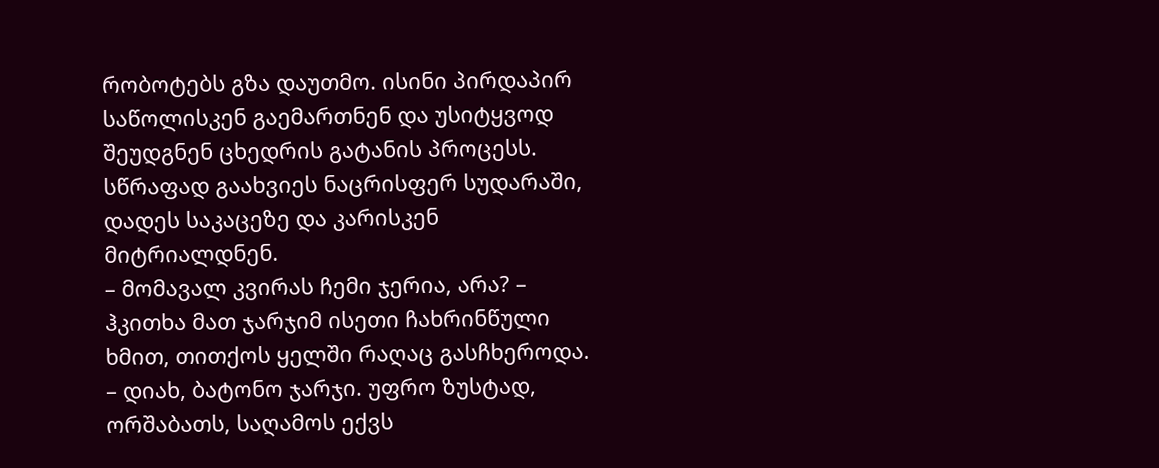რობოტებს გზა დაუთმო. ისინი პირდაპირ საწოლისკენ გაემართნენ და უსიტყვოდ შეუდგნენ ცხედრის გატანის პროცესს. სწრაფად გაახვიეს ნაცრისფერ სუდარაში, დადეს საკაცეზე და კარისკენ მიტრიალდნენ.
– მომავალ კვირას ჩემი ჯერია, არა? – ჰკითხა მათ ჯარჯიმ ისეთი ჩახრინწული ხმით, თითქოს ყელში რაღაც გასჩხეროდა.
– დიახ, ბატონო ჯარჯი. უფრო ზუსტად, ორშაბათს, საღამოს ექვს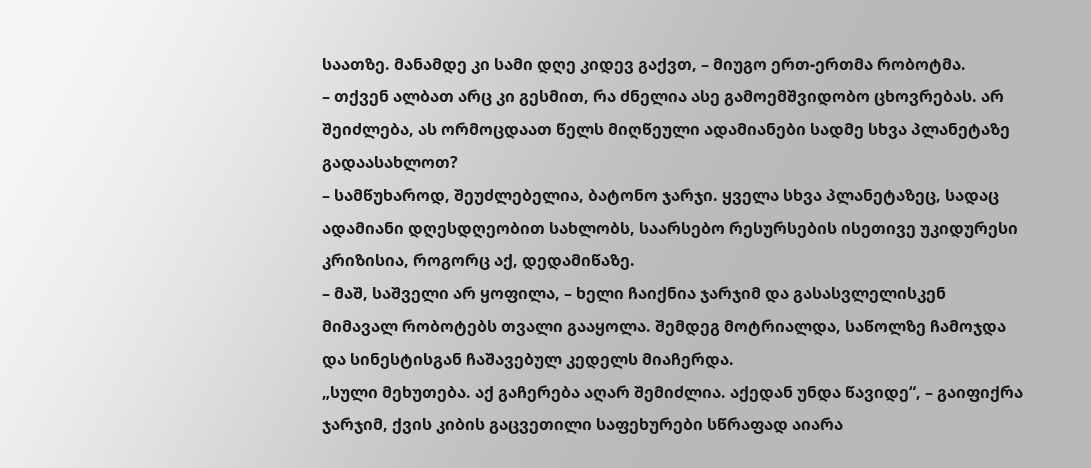საათზე. მანამდე კი სამი დღე კიდევ გაქვთ, – მიუგო ერთ-ერთმა რობოტმა.
– თქვენ ალბათ არც კი გესმით, რა ძნელია ასე გამოემშვიდობო ცხოვრებას. არ შეიძლება, ას ორმოცდაათ წელს მიღწეული ადამიანები სადმე სხვა პლანეტაზე გადაასახლოთ?
– სამწუხაროდ, შეუძლებელია, ბატონო ჯარჯი. ყველა სხვა პლანეტაზეც, სადაც ადამიანი დღესდღეობით სახლობს, საარსებო რესურსების ისეთივე უკიდურესი კრიზისია, როგორც აქ, დედამიწაზე.
– მაშ, საშველი არ ყოფილა, – ხელი ჩაიქნია ჯარჯიმ და გასასვლელისკენ მიმავალ რობოტებს თვალი გააყოლა. შემდეგ მოტრიალდა, საწოლზე ჩამოჯდა და სინესტისგან ჩაშავებულ კედელს მიაჩერდა.
„სული მეხუთება. აქ გაჩერება აღარ შემიძლია. აქედან უნდა წავიდე“, – გაიფიქრა ჯარჯიმ, ქვის კიბის გაცვეთილი საფეხურები სწრაფად აიარა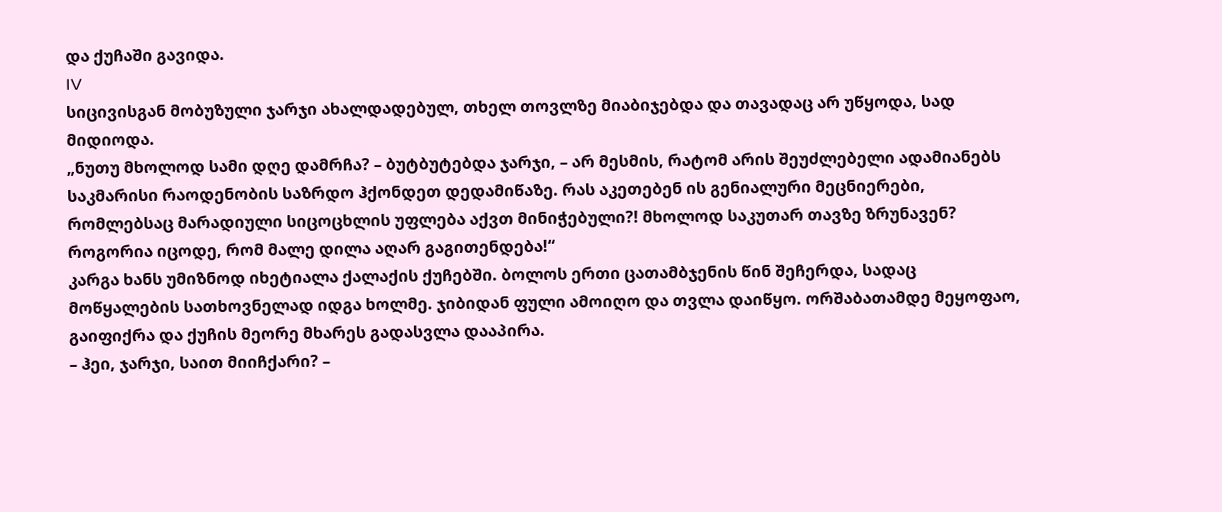და ქუჩაში გავიდა.
IV
სიცივისგან მობუზული ჯარჯი ახალდადებულ, თხელ თოვლზე მიაბიჯებდა და თავადაც არ უწყოდა, სად მიდიოდა.
„ნუთუ მხოლოდ სამი დღე დამრჩა? – ბუტბუტებდა ჯარჯი, – არ მესმის, რატომ არის შეუძლებელი ადამიანებს საკმარისი რაოდენობის საზრდო ჰქონდეთ დედამიწაზე. რას აკეთებენ ის გენიალური მეცნიერები, რომლებსაც მარადიული სიცოცხლის უფლება აქვთ მინიჭებული?! მხოლოდ საკუთარ თავზე ზრუნავენ? როგორია იცოდე, რომ მალე დილა აღარ გაგითენდება!“
კარგა ხანს უმიზნოდ იხეტიალა ქალაქის ქუჩებში. ბოლოს ერთი ცათამბჯენის წინ შეჩერდა, სადაც მოწყალების სათხოვნელად იდგა ხოლმე. ჯიბიდან ფული ამოიღო და თვლა დაიწყო. ორშაბათამდე მეყოფაო, გაიფიქრა და ქუჩის მეორე მხარეს გადასვლა დააპირა.
– ჰეი, ჯარჯი, საით მიიჩქარი? –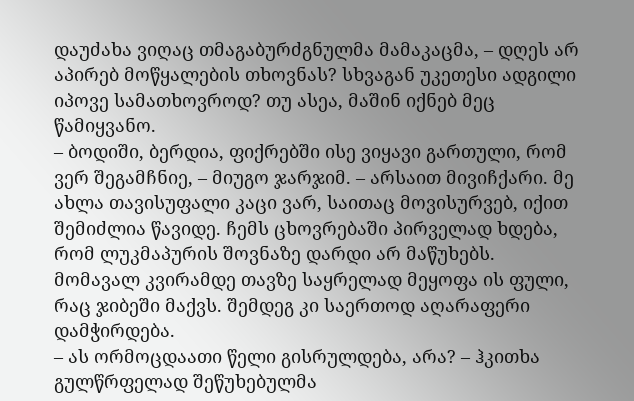დაუძახა ვიღაც თმაგაბურძგნულმა მამაკაცმა, – დღეს არ აპირებ მოწყალების თხოვნას? სხვაგან უკეთესი ადგილი იპოვე სამათხოვროდ? თუ ასეა, მაშინ იქნებ მეც წამიყვანო.
– ბოდიში, ბერდია, ფიქრებში ისე ვიყავი გართული, რომ ვერ შეგამჩნიე, – მიუგო ჯარჯიმ. – არსაით მივიჩქარი. მე ახლა თავისუფალი კაცი ვარ, საითაც მოვისურვებ, იქით შემიძლია წავიდე. ჩემს ცხოვრებაში პირველად ხდება, რომ ლუკმაპურის შოვნაზე დარდი არ მაწუხებს. მომავალ კვირამდე თავზე საყრელად მეყოფა ის ფული, რაც ჯიბეში მაქვს. შემდეგ კი საერთოდ აღარაფერი დამჭირდება.
– ას ორმოცდაათი წელი გისრულდება, არა? – ჰკითხა გულწრფელად შეწუხებულმა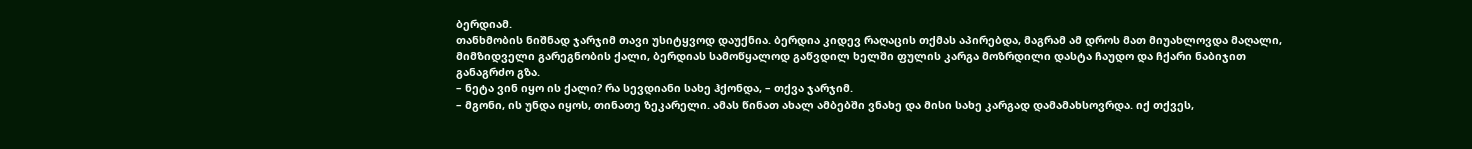ბერდიამ.
თანხმობის ნიშნად ჯარჯიმ თავი უსიტყვოდ დაუქნია. ბერდია კიდევ რაღაცის თქმას აპირებდა, მაგრამ ამ დროს მათ მიუახლოვდა მაღალი, მიმზიდველი გარეგნობის ქალი, ბერდიას სამოწყალოდ გაწვდილ ხელში ფულის კარგა მოზრდილი დასტა ჩაუდო და ჩქარი ნაბიჯით განაგრძო გზა.
– ნეტა ვინ იყო ის ქალი? რა სევდიანი სახე ჰქონდა, – თქვა ჯარჯიმ.
– მგონი, ის უნდა იყოს, თინათე ზეკარელი. ამას წინათ ახალ ამბებში ვნახე და მისი სახე კარგად დამამახსოვრდა. იქ თქვეს,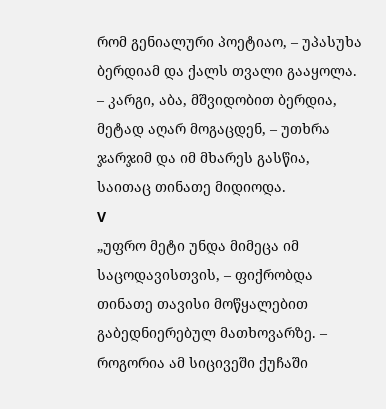რომ გენიალური პოეტიაო, – უპასუხა ბერდიამ და ქალს თვალი გააყოლა.
– კარგი, აბა, მშვიდობით ბერდია, მეტად აღარ მოგაცდენ, – უთხრა ჯარჯიმ და იმ მხარეს გასწია, საითაც თინათე მიდიოდა.
V
„უფრო მეტი უნდა მიმეცა იმ საცოდავისთვის, – ფიქრობდა თინათე თავისი მოწყალებით გაბედნიერებულ მათხოვარზე. – როგორია ამ სიცივეში ქუჩაში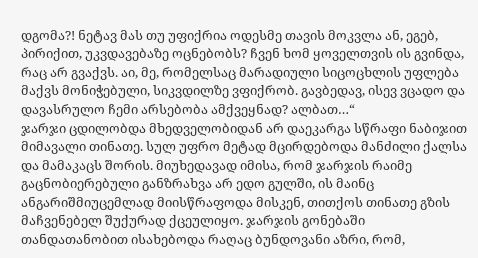დგომა?! ნეტავ მას თუ უფიქრია ოდესმე თავის მოკვლა ან, ეგებ, პირიქით, უკვდავებაზე ოცნებობს? ჩვენ ხომ ყოველთვის ის გვინდა, რაც არ გვაქვს. აი, მე, რომელსაც მარადიული სიცოცხლის უფლება მაქვს მონიჭებული, სიკვდილზე ვფიქრობ. გავბედავ, ისევ ვცადო და დავასრულო ჩემი არსებობა ამქვეყნად? ალბათ…“
ჯარჯი ცდილობდა მხედველობიდან არ დაეკარგა სწრაფი ნაბიჯით მიმავალი თინათე. სულ უფრო მეტად მცირდებოდა მანძილი ქალსა და მამაკაცს შორის. მიუხედავად იმისა, რომ ჯარჯის რაიმე გაცნობიერებული განზრახვა არ ედო გულში, ის მაინც ანგარიშმიუცემლად მიისწრაფოდა მისკენ, თითქოს თინათე გზის მაჩვენებელ შუქურად ქცეულიყო. ჯარჯის გონებაში თანდათანობით ისახებოდა რაღაც ბუნდოვანი აზრი, რომ,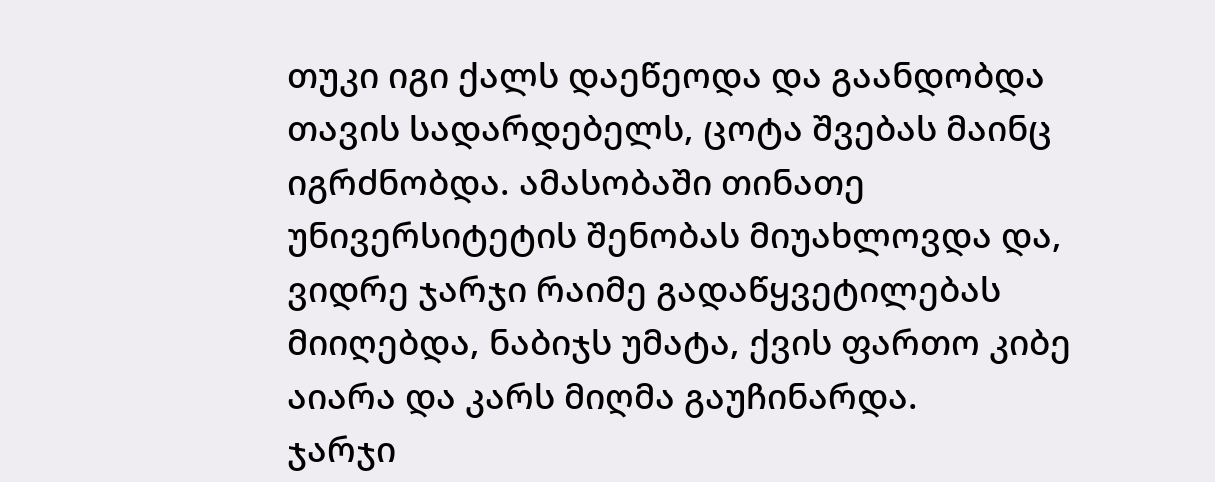თუკი იგი ქალს დაეწეოდა და გაანდობდა თავის სადარდებელს, ცოტა შვებას მაინც იგრძნობდა. ამასობაში თინათე უნივერსიტეტის შენობას მიუახლოვდა და, ვიდრე ჯარჯი რაიმე გადაწყვეტილებას მიიღებდა, ნაბიჯს უმატა, ქვის ფართო კიბე აიარა და კარს მიღმა გაუჩინარდა.
ჯარჯი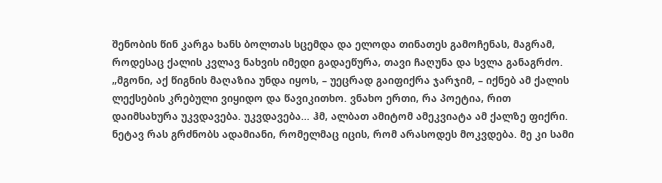შენობის წინ კარგა ხანს ბოლთას სცემდა და ელოდა თინათეს გამოჩენას, მაგრამ, როდესაც ქალის კვლავ ნახვის იმედი გადაეწურა, თავი ჩაღუნა და სვლა განაგრძო.
„მგონი, აქ წიგნის მაღაზია უნდა იყოს, – უეცრად გაიფიქრა ჯარჯიმ, – იქნებ ამ ქალის ლექსების კრებული ვიყიდო და წავიკითხო. ვნახო ერთი, რა პოეტია, რით დაიმსახურა უკვდავება. უკვდავება… ჰმ, ალბათ ამიტომ ამეკვიატა ამ ქალზე ფიქრი. ნეტავ რას გრძნობს ადამიანი, რომელმაც იცის, რომ არასოდეს მოკვდება. მე კი სამი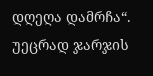დღეღა დამრჩა“.
უეცრად ჯარჯის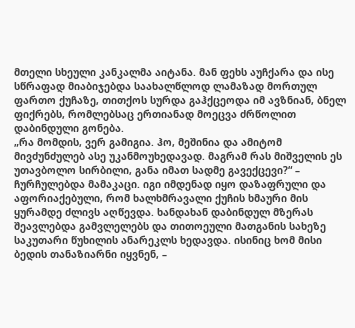მთელი სხეული კანკალმა აიტანა. მან ფეხს აუჩქარა და ისე სწრაფად მიაბიჯებდა საახალწლოდ ლამაზად მორთულ ფართო ქუჩაზე, თითქოს სურდა გაჰქცეოდა იმ ავზნიან, ბნელ ფიქრებს, რომლებსაც ერთიანად მოეცვა ძრწოლით დაბინდული გონება.
„რა მომდის, ვერ გამიგია. ჰო, მეშინია და ამიტომ მივძუნძულებ ასე უკანმოუხედავად. მაგრამ რას მიშველის ეს უთავბოლო სირბილი, განა იმათ სადმე გავექცევი?“ – ჩურჩულებდა მამაკაცი. იგი იმდენად იყო დაზაფრული და აფორიაქებული, რომ ხალხმრავალი ქუჩის ხმაური მის ყურამდე ძლივს აღწევდა. ხანდახან დაბინდულ მზერას შეავლებდა გამვლელებს და თითოეული მათგანის სახეზე საკუთარი წუხილის ანარეკლს ხედავდა. ისინიც ხომ მისი ბედის თანაზიარნი იყვნენ, –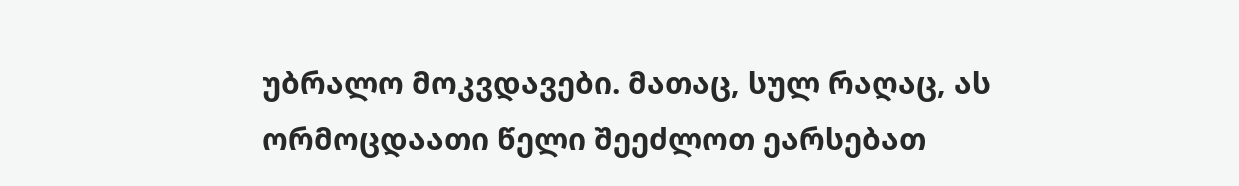უბრალო მოკვდავები. მათაც, სულ რაღაც, ას ორმოცდაათი წელი შეეძლოთ ეარსებათ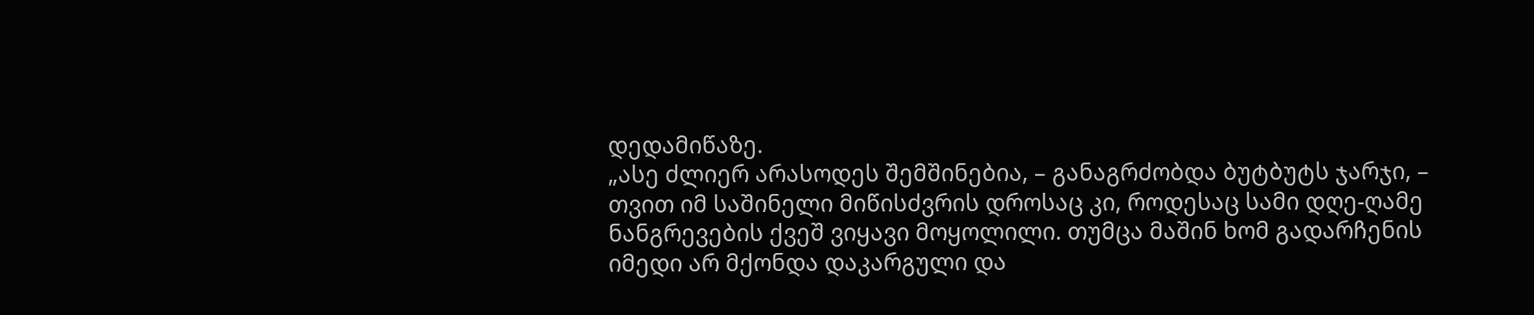დედამიწაზე.
„ასე ძლიერ არასოდეს შემშინებია, – განაგრძობდა ბუტბუტს ჯარჯი, – თვით იმ საშინელი მიწისძვრის დროსაც კი, როდესაც სამი დღე-ღამე ნანგრევების ქვეშ ვიყავი მოყოლილი. თუმცა მაშინ ხომ გადარჩენის იმედი არ მქონდა დაკარგული და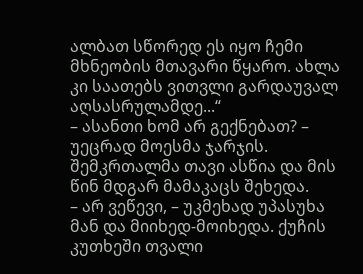ალბათ სწორედ ეს იყო ჩემი მხნეობის მთავარი წყარო. ახლა კი საათებს ვითვლი გარდაუვალ აღსასრულამდე...“
– ასანთი ხომ არ გექნებათ? – უეცრად მოესმა ჯარჯის. შემკრთალმა თავი ასწია და მის წინ მდგარ მამაკაცს შეხედა.
– არ ვეწევი, – უკმეხად უპასუხა მან და მიიხედ-მოიხედა. ქუჩის კუთხეში თვალი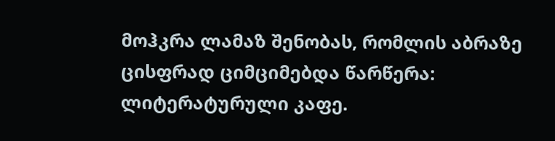მოჰკრა ლამაზ შენობას, რომლის აბრაზე ცისფრად ციმციმებდა წარწერა: ლიტერატურული კაფე.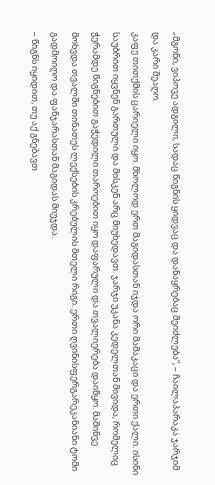„მგონი, ვიპოვე ადგილი, სადაც წიგნის ყიდვაც და დანაყრებაც შეიძლება“, – ჩაილაპარაკა ჯარჯიმ და კარი შეაღო.
კაფე თითქმის ცარიელი იყო. მხოლოდ ერთ მაგიდასთან იჯდა ორი მამაკაცი და ერთი ქალი. ისინი საუბრით იყვნენ გართული და მისკენ არც მიუხედავთ. ჯარჯი უკანა კედელთან მივიდა, რომელიც ჭერამდე წიგნებით გაჭედილი თაროებით იყო დაფარული და თვალიერება დაიწყო. მაშინვე მოხვდა თვალში თინათეს ლექსების კრებულის მთელი რიგი. ერთი ღვინისფერგარეკანიანი ტომი გადმოიღო და ფანჯარასთან მაგიდას მიუჯდა.
– წიგნს იყიდით, თუ აქ გნებავთ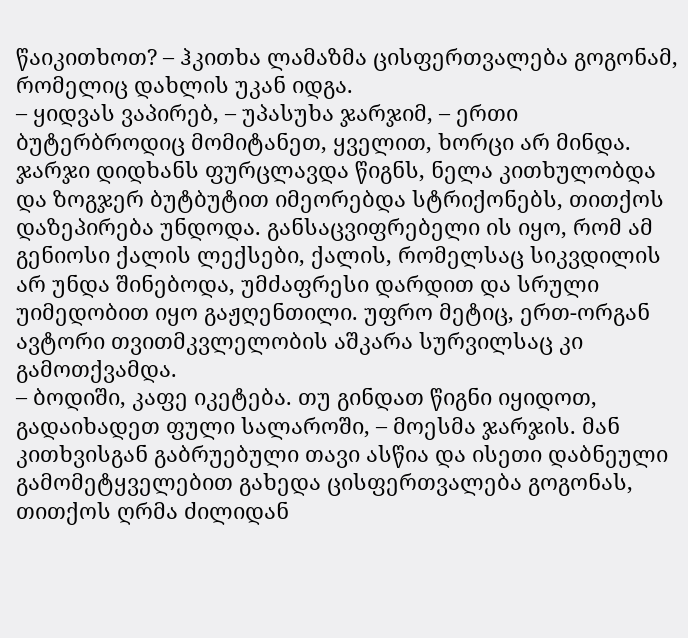წაიკითხოთ? – ჰკითხა ლამაზმა ცისფერთვალება გოგონამ, რომელიც დახლის უკან იდგა.
– ყიდვას ვაპირებ, – უპასუხა ჯარჯიმ, – ერთი ბუტერბროდიც მომიტანეთ, ყველით, ხორცი არ მინდა.
ჯარჯი დიდხანს ფურცლავდა წიგნს, ნელა კითხულობდა და ზოგჯერ ბუტბუტით იმეორებდა სტრიქონებს, თითქოს დაზეპირება უნდოდა. განსაცვიფრებელი ის იყო, რომ ამ გენიოსი ქალის ლექსები, ქალის, რომელსაც სიკვდილის არ უნდა შინებოდა, უმძაფრესი დარდით და სრული უიმედობით იყო გაჟღენთილი. უფრო მეტიც, ერთ-ორგან ავტორი თვითმკვლელობის აშკარა სურვილსაც კი გამოთქვამდა.
– ბოდიში, კაფე იკეტება. თუ გინდათ წიგნი იყიდოთ, გადაიხადეთ ფული სალაროში, – მოესმა ჯარჯის. მან კითხვისგან გაბრუებული თავი ასწია და ისეთი დაბნეული გამომეტყველებით გახედა ცისფერთვალება გოგონას, თითქოს ღრმა ძილიდან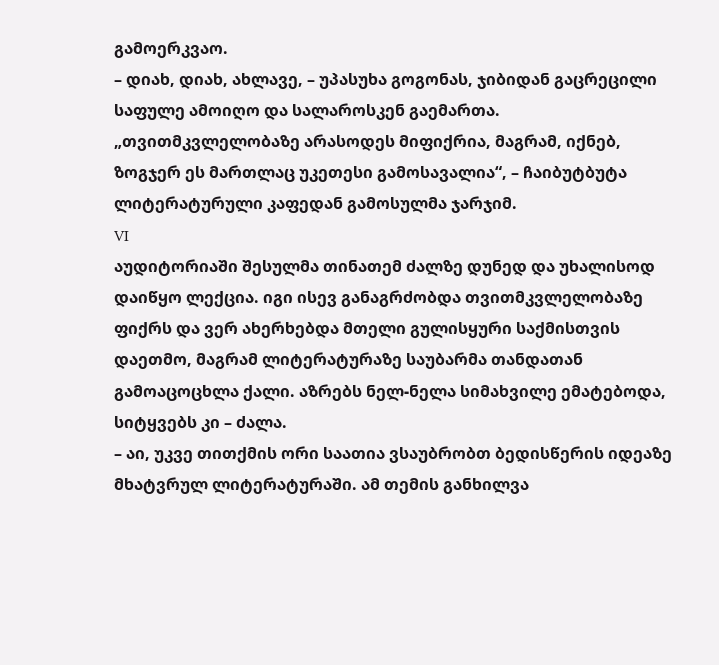გამოერკვაო.
– დიახ, დიახ, ახლავე, – უპასუხა გოგონას, ჯიბიდან გაცრეცილი საფულე ამოიღო და სალაროსკენ გაემართა.
„თვითმკვლელობაზე არასოდეს მიფიქრია, მაგრამ, იქნებ, ზოგჯერ ეს მართლაც უკეთესი გამოსავალია“, – ჩაიბუტბუტა ლიტერატურული კაფედან გამოსულმა ჯარჯიმ.
VI
აუდიტორიაში შესულმა თინათემ ძალზე დუნედ და უხალისოდ დაიწყო ლექცია. იგი ისევ განაგრძობდა თვითმკვლელობაზე ფიქრს და ვერ ახერხებდა მთელი გულისყური საქმისთვის დაეთმო, მაგრამ ლიტერატურაზე საუბარმა თანდათან გამოაცოცხლა ქალი. აზრებს ნელ-ნელა სიმახვილე ემატებოდა, სიტყვებს კი – ძალა.
– აი, უკვე თითქმის ორი საათია ვსაუბრობთ ბედისწერის იდეაზე მხატვრულ ლიტერატურაში. ამ თემის განხილვა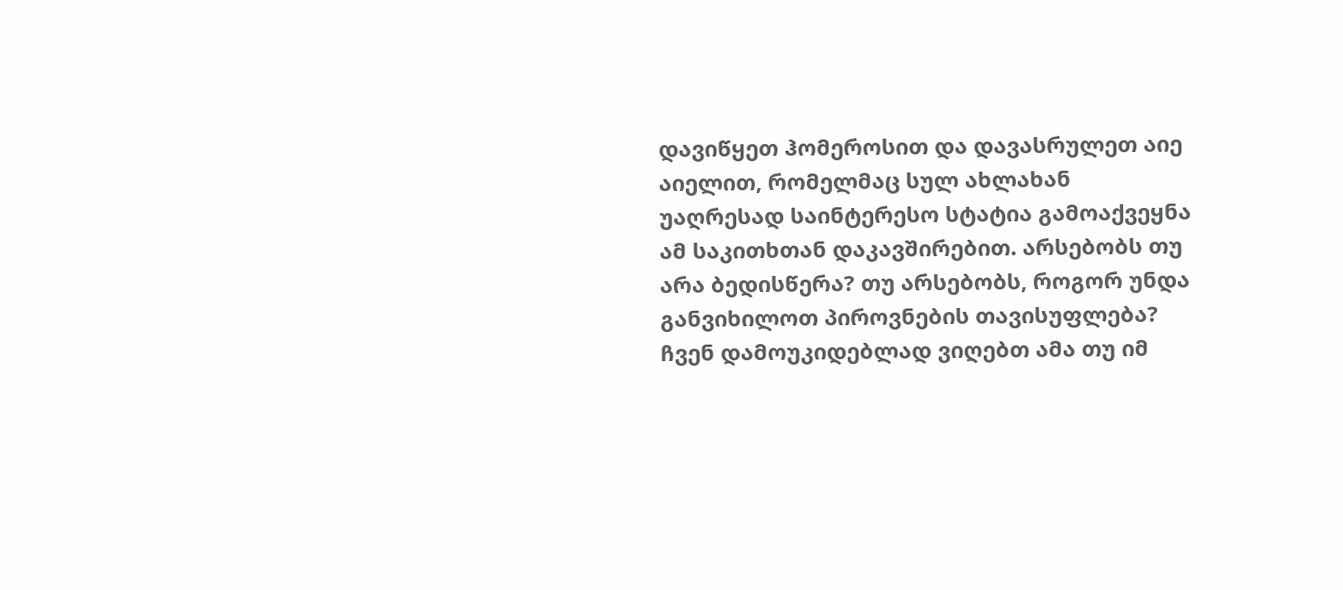დავიწყეთ ჰომეროსით და დავასრულეთ აიე აიელით, რომელმაც სულ ახლახან უაღრესად საინტერესო სტატია გამოაქვეყნა ამ საკითხთან დაკავშირებით. არსებობს თუ არა ბედისწერა? თუ არსებობს, როგორ უნდა განვიხილოთ პიროვნების თავისუფლება? ჩვენ დამოუკიდებლად ვიღებთ ამა თუ იმ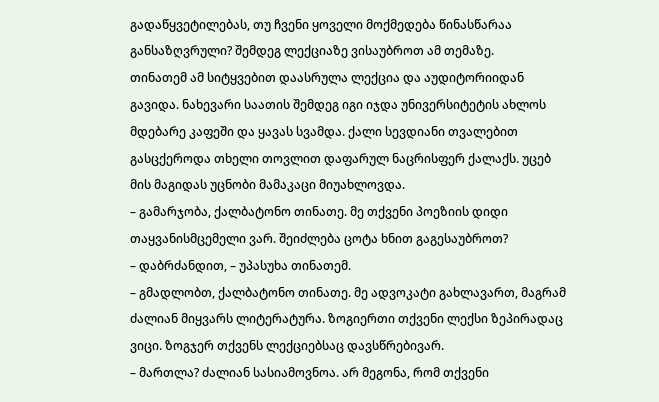გადაწყვეტილებას, თუ ჩვენი ყოველი მოქმედება წინასწარაა განსაზღვრული? შემდეგ ლექციაზე ვისაუბროთ ამ თემაზე.
თინათემ ამ სიტყვებით დაასრულა ლექცია და აუდიტორიიდან გავიდა. ნახევარი საათის შემდეგ იგი იჯდა უნივერსიტეტის ახლოს მდებარე კაფეში და ყავას სვამდა. ქალი სევდიანი თვალებით გასცქეროდა თხელი თოვლით დაფარულ ნაცრისფერ ქალაქს. უცებ მის მაგიდას უცნობი მამაკაცი მიუახლოვდა.
– გამარჯობა, ქალბატონო თინათე. მე თქვენი პოეზიის დიდი თაყვანისმცემელი ვარ. შეიძლება ცოტა ხნით გაგესაუბროთ?
– დაბრძანდით, – უპასუხა თინათემ.
– გმადლობთ, ქალბატონო თინათე. მე ადვოკატი გახლავართ, მაგრამ ძალიან მიყვარს ლიტერატურა. ზოგიერთი თქვენი ლექსი ზეპირადაც ვიცი. ზოგჯერ თქვენს ლექციებსაც დავსწრებივარ.
– მართლა? ძალიან სასიამოვნოა. არ მეგონა, რომ თქვენი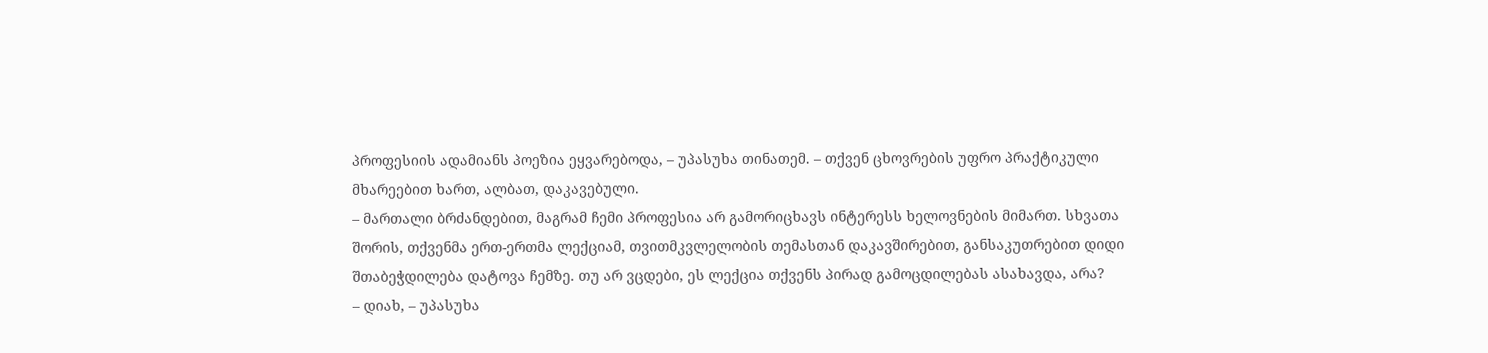პროფესიის ადამიანს პოეზია ეყვარებოდა, – უპასუხა თინათემ. – თქვენ ცხოვრების უფრო პრაქტიკული მხარეებით ხართ, ალბათ, დაკავებული.
– მართალი ბრძანდებით, მაგრამ ჩემი პროფესია არ გამორიცხავს ინტერესს ხელოვნების მიმართ. სხვათა შორის, თქვენმა ერთ-ერთმა ლექციამ, თვითმკვლელობის თემასთან დაკავშირებით, განსაკუთრებით დიდი შთაბეჭდილება დატოვა ჩემზე. თუ არ ვცდები, ეს ლექცია თქვენს პირად გამოცდილებას ასახავდა, არა?
– დიახ, – უპასუხა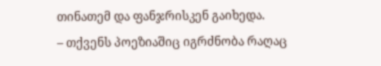თინათემ და ფანჯრისკენ გაიხედა.
– თქვენს პოეზიაშიც იგრძნობა რაღაც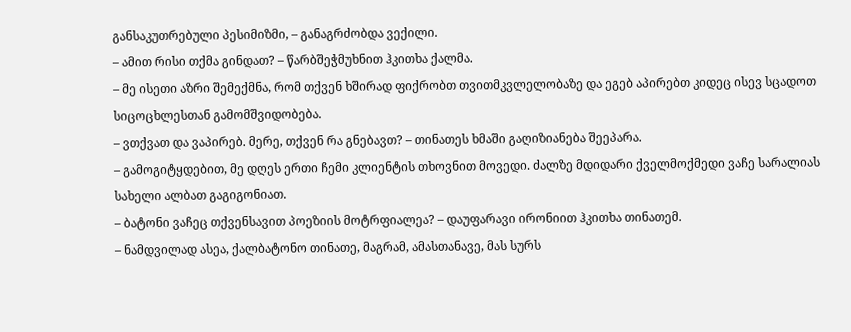განსაკუთრებული პესიმიზმი, – განაგრძობდა ვექილი.
– ამით რისი თქმა გინდათ? – წარბშეჭმუხნით ჰკითხა ქალმა.
– მე ისეთი აზრი შემექმნა, რომ თქვენ ხშირად ფიქრობთ თვითმკვლელობაზე და ეგებ აპირებთ კიდეც ისევ სცადოთ სიცოცხლესთან გამომშვიდობება.
– ვთქვათ და ვაპირებ. მერე, თქვენ რა გნებავთ? – თინათეს ხმაში გაღიზიანება შეეპარა.
– გამოგიტყდებით, მე დღეს ერთი ჩემი კლიენტის თხოვნით მოვედი. ძალზე მდიდარი ქველმოქმედი ვაჩე სარალიას სახელი ალბათ გაგიგონიათ.
– ბატონი ვაჩეც თქვენსავით პოეზიის მოტრფიალეა? – დაუფარავი ირონიით ჰკითხა თინათემ.
– ნამდვილად ასეა, ქალბატონო თინათე, მაგრამ, ამასთანავე, მას სურს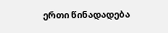ერთი წინადადება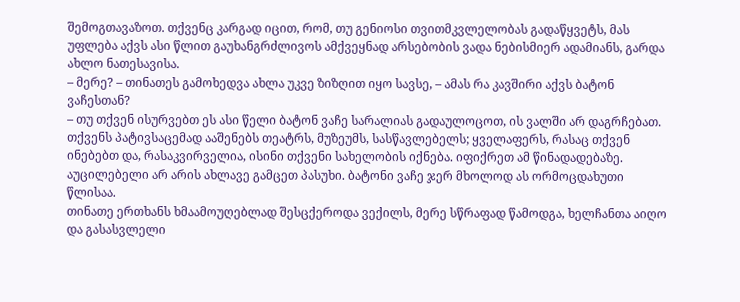შემოგთავაზოთ. თქვენც კარგად იცით, რომ, თუ გენიოსი თვითმკვლელობას გადაწყვეტს, მას უფლება აქვს ასი წლით გაუხანგრძლივოს ამქვეყნად არსებობის ვადა ნებისმიერ ადამიანს, გარდა ახლო ნათესავისა.
– მერე? – თინათეს გამოხედვა ახლა უკვე ზიზღით იყო სავსე, – ამას რა კავშირი აქვს ბატონ ვაჩესთან?
– თუ თქვენ ისურვებთ ეს ასი წელი ბატონ ვაჩე სარალიას გადაულოცოთ, ის ვალში არ დაგრჩებათ. თქვენს პატივსაცემად ააშენებს თეატრს, მუზეუმს, სასწავლებელს; ყველაფერს, რასაც თქვენ ინებებთ და, რასაკვირველია, ისინი თქვენი სახელობის იქნება. იფიქრეთ ამ წინადადებაზე. აუცილებელი არ არის ახლავე გამცეთ პასუხი. ბატონი ვაჩე ჯერ მხოლოდ ას ორმოცდახუთი წლისაა.
თინათე ერთხანს ხმაამოუღებლად შესცქეროდა ვექილს, მერე სწრაფად წამოდგა, ხელჩანთა აიღო და გასასვლელი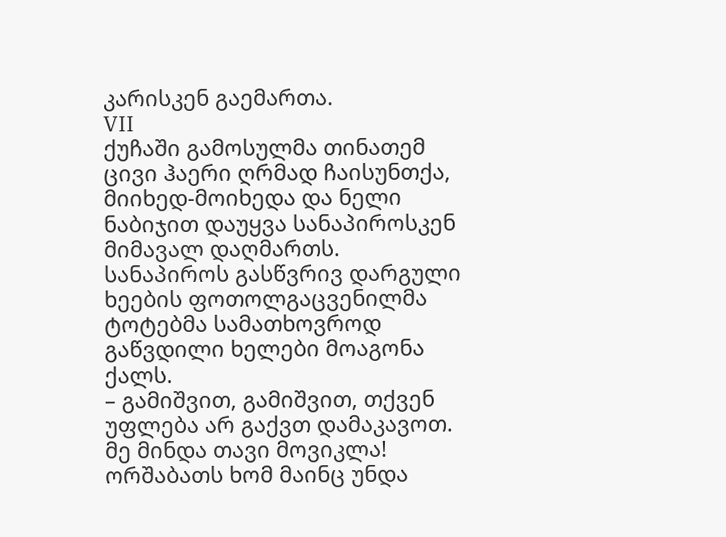კარისკენ გაემართა.
VII
ქუჩაში გამოსულმა თინათემ ცივი ჰაერი ღრმად ჩაისუნთქა, მიიხედ-მოიხედა და ნელი ნაბიჯით დაუყვა სანაპიროსკენ მიმავალ დაღმართს. სანაპიროს გასწვრივ დარგული ხეების ფოთოლგაცვენილმა ტოტებმა სამათხოვროდ გაწვდილი ხელები მოაგონა ქალს.
– გამიშვით, გამიშვით, თქვენ უფლება არ გაქვთ დამაკავოთ. მე მინდა თავი მოვიკლა! ორშაბათს ხომ მაინც უნდა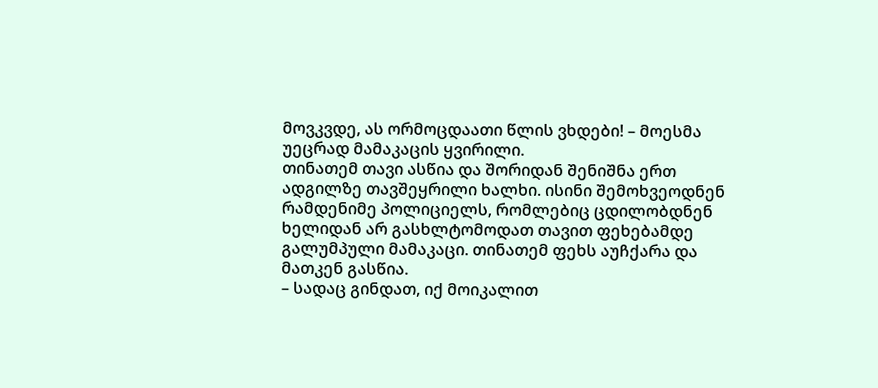მოვკვდე, ას ორმოცდაათი წლის ვხდები! – მოესმა უეცრად მამაკაცის ყვირილი.
თინათემ თავი ასწია და შორიდან შენიშნა ერთ ადგილზე თავშეყრილი ხალხი. ისინი შემოხვეოდნენ რამდენიმე პოლიციელს, რომლებიც ცდილობდნენ ხელიდან არ გასხლტომოდათ თავით ფეხებამდე გალუმპული მამაკაცი. თინათემ ფეხს აუჩქარა და მათკენ გასწია.
– სადაც გინდათ, იქ მოიკალით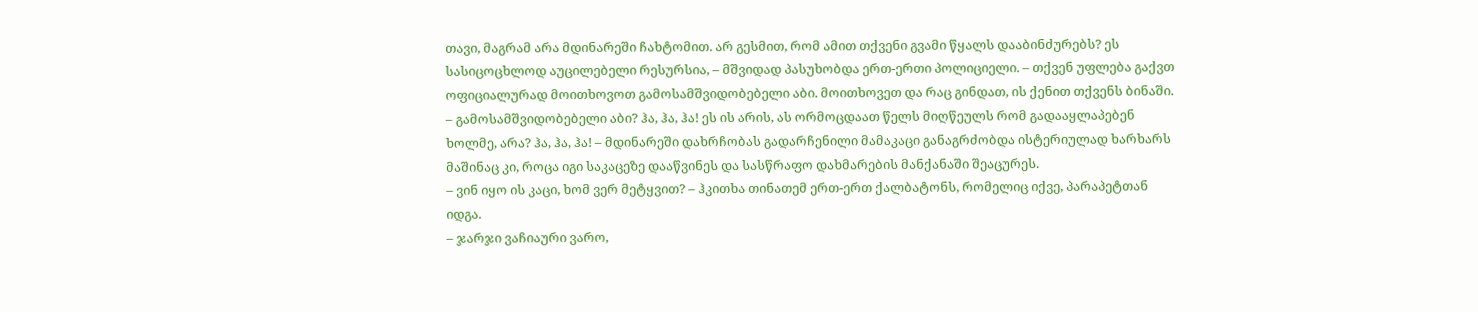თავი, მაგრამ არა მდინარეში ჩახტომით. არ გესმით, რომ ამით თქვენი გვამი წყალს დააბინძურებს? ეს სასიცოცხლოდ აუცილებელი რესურსია, – მშვიდად პასუხობდა ერთ-ერთი პოლიციელი. – თქვენ უფლება გაქვთ ოფიციალურად მოითხოვოთ გამოსამშვიდობებელი აბი. მოითხოვეთ და რაც გინდათ, ის ქენით თქვენს ბინაში.
– გამოსამშვიდობებელი აბი? ჰა, ჰა, ჰა! ეს ის არის, ას ორმოცდაათ წელს მიღწეულს რომ გადააყლაპებენ ხოლმე, არა? ჰა, ჰა, ჰა! – მდინარეში დახრჩობას გადარჩენილი მამაკაცი განაგრძობდა ისტერიულად ხარხარს მაშინაც კი, როცა იგი საკაცეზე დააწვინეს და სასწრაფო დახმარების მანქანაში შეაცურეს.
– ვინ იყო ის კაცი, ხომ ვერ მეტყვით? – ჰკითხა თინათემ ერთ-ერთ ქალბატონს, რომელიც იქვე, პარაპეტთან იდგა.
– ჯარჯი ვაჩიაური ვარო,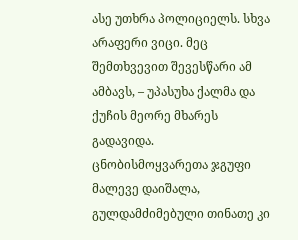ასე უთხრა პოლიციელს. სხვა არაფერი ვიცი. მეც შემთხვევით შევესწარი ამ ამბავს, – უპასუხა ქალმა და ქუჩის მეორე მხარეს გადავიდა.
ცნობისმოყვარეთა ჯგუფი მალევე დაიშალა, გულდამძიმებული თინათე კი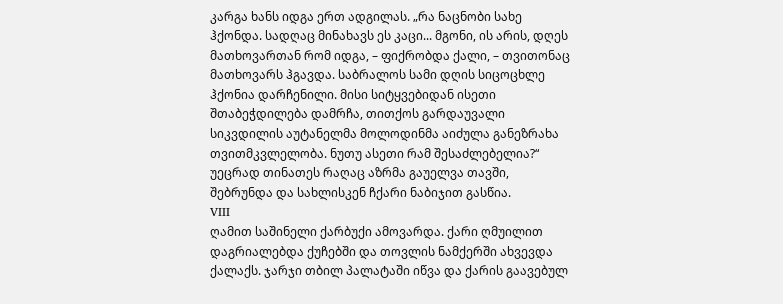კარგა ხანს იდგა ერთ ადგილას. „რა ნაცნობი სახე ჰქონდა. სადღაც მინახავს ეს კაცი... მგონი, ის არის, დღეს მათხოვართან რომ იდგა, – ფიქრობდა ქალი, – თვითონაც მათხოვარს ჰგავდა. საბრალოს სამი დღის სიცოცხლე ჰქონია დარჩენილი. მისი სიტყვებიდან ისეთი შთაბეჭდილება დამრჩა, თითქოს გარდაუვალი სიკვდილის აუტანელმა მოლოდინმა აიძულა განეზრახა თვითმკვლელობა. ნუთუ ასეთი რამ შესაძლებელია?“
უეცრად თინათეს რაღაც აზრმა გაუელვა თავში, შებრუნდა და სახლისკენ ჩქარი ნაბიჯით გასწია.
VIII
ღამით საშინელი ქარბუქი ამოვარდა. ქარი ღმუილით დაგრიალებდა ქუჩებში და თოვლის ნამქერში ახვევდა ქალაქს. ჯარჯი თბილ პალატაში იწვა და ქარის გაავებულ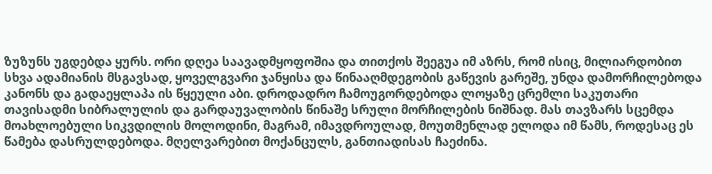ზუზუნს უგდებდა ყურს. ორი დღეა საავადმყოფოშია და თითქოს შეეგუა იმ აზრს, რომ ისიც, მილიარდობით სხვა ადამიანის მსგავსად, ყოველგვარი ჯანყისა და წინააღმდეგობის გაწევის გარეშე, უნდა დამორჩილებოდა კანონს და გადაეყლაპა ის წყეული აბი. დროდადრო ჩამოუგორდებოდა ლოყაზე ცრემლი საკუთარი თავისადმი სიბრალულის და გარდაუვალობის წინაშე სრული მორჩილების ნიშნად. მას თავზარს სცემდა მოახლოებული სიკვდილის მოლოდინი, მაგრამ, იმავდროულად, მოუთმენლად ელოდა იმ წამს, როდესაც ეს წამება დასრულდებოდა. მღელვარებით მოქანცულს, განთიადისას ჩაეძინა.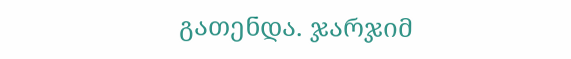გათენდა. ჯარჯიმ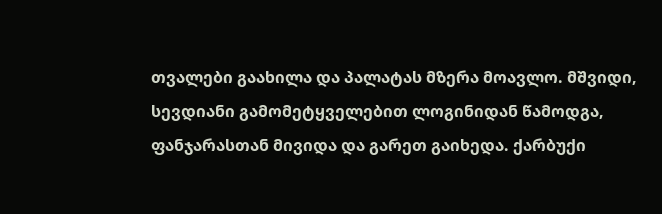თვალები გაახილა და პალატას მზერა მოავლო. მშვიდი, სევდიანი გამომეტყველებით ლოგინიდან წამოდგა, ფანჯარასთან მივიდა და გარეთ გაიხედა. ქარბუქი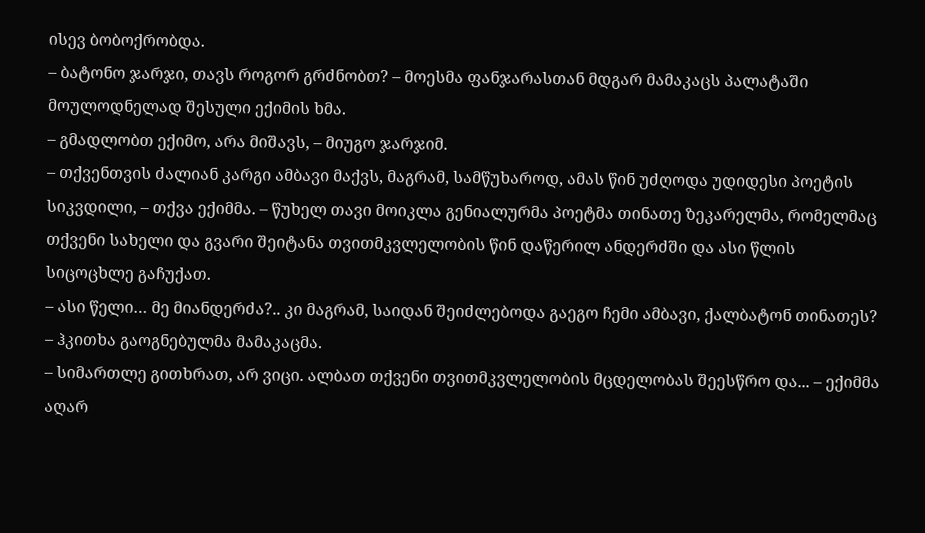ისევ ბობოქრობდა.
– ბატონო ჯარჯი, თავს როგორ გრძნობთ? – მოესმა ფანჯარასთან მდგარ მამაკაცს პალატაში მოულოდნელად შესული ექიმის ხმა.
– გმადლობთ ექიმო, არა მიშავს, – მიუგო ჯარჯიმ.
– თქვენთვის ძალიან კარგი ამბავი მაქვს, მაგრამ, სამწუხაროდ, ამას წინ უძღოდა უდიდესი პოეტის სიკვდილი, – თქვა ექიმმა. – წუხელ თავი მოიკლა გენიალურმა პოეტმა თინათე ზეკარელმა, რომელმაც თქვენი სახელი და გვარი შეიტანა თვითმკვლელობის წინ დაწერილ ანდერძში და ასი წლის სიცოცხლე გაჩუქათ.
– ასი წელი… მე მიანდერძა?.. კი მაგრამ, საიდან შეიძლებოდა გაეგო ჩემი ამბავი, ქალბატონ თინათეს? – ჰკითხა გაოგნებულმა მამაკაცმა.
– სიმართლე გითხრათ, არ ვიცი. ალბათ თქვენი თვითმკვლელობის მცდელობას შეესწრო და... – ექიმმა აღარ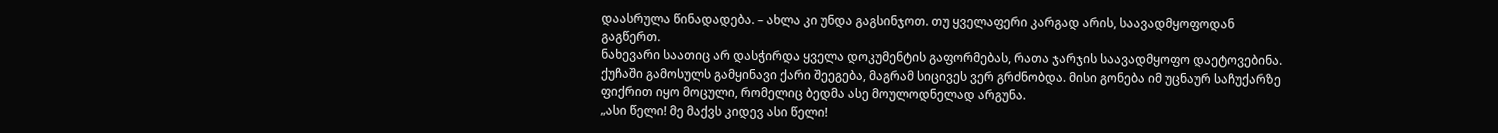დაასრულა წინადადება. – ახლა კი უნდა გაგსინჯოთ. თუ ყველაფერი კარგად არის, საავადმყოფოდან გაგწერთ.
ნახევარი საათიც არ დასჭირდა ყველა დოკუმენტის გაფორმებას, რათა ჯარჯის საავადმყოფო დაეტოვებინა. ქუჩაში გამოსულს გამყინავი ქარი შეეგება, მაგრამ სიცივეს ვერ გრძნობდა. მისი გონება იმ უცნაურ საჩუქარზე ფიქრით იყო მოცული, რომელიც ბედმა ასე მოულოდნელად არგუნა.
„ასი წელი! მე მაქვს კიდევ ასი წელი!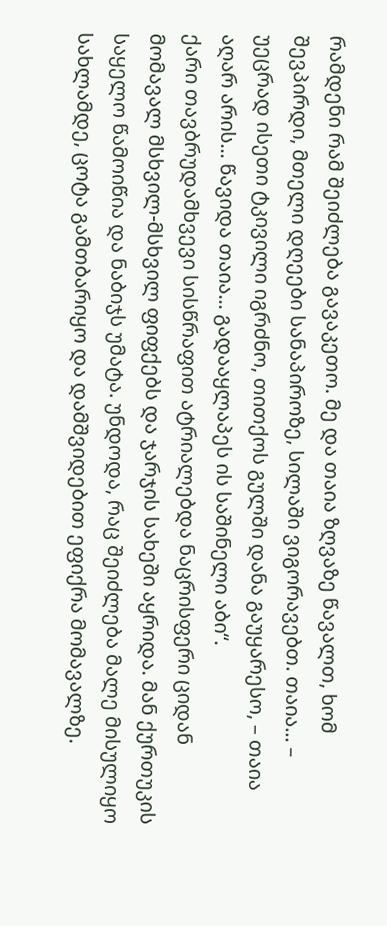რამდენი რამ შეიძლება გავაკეთო. მე და თაია ზღვაზე წავალთ, ხომ შევპირდი, მთელი დღეები სანაპიროზე, სილაში ვიგორავებთ. თაია... – უეცრად ისეთი ტკივილი იგრძნო, თითქოს გულში დანა გაუყარესო, – თაია აღარ არის... წავიდა თაია... გადააყლაპეს ის საშინელი აბი“.
ქარი თავბრუდამხვევი სისწრაფით ატრიალებდა ნაცრისფერი ციდან მომავალ მსხვილ-მსხვილ ფიფქებს და ჯარჯის სახეში აყრიდა. მან ქურთუკის საყელო წამოიწია და ნაბიჯს უმატა. უნდოდა, რაც შეიძლება მალე მისულიყო სახლამდე, ცოტა გამთბარიყო და დამშვიდებით ეფიქრა მომავალზე.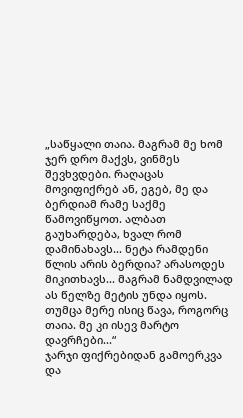„საწყალი თაია. მაგრამ მე ხომ ჯერ დრო მაქვს, ვინმეს შევხვდები. რაღაცას მოვიფიქრებ ან, ეგებ, მე და ბერდიამ რამე საქმე წამოვიწყოთ. ალბათ გაუხარდება, ხვალ რომ დამინახავს... ნეტა რამდენი წლის არის ბერდია? არასოდეს მიკითხავს... მაგრამ ნამდვილად ას წელზე მეტის უნდა იყოს. თუმცა მერე ისიც წავა, როგორც თაია. მე კი ისევ მარტო დავრჩები...“
ჯარჯი ფიქრებიდან გამოერკვა და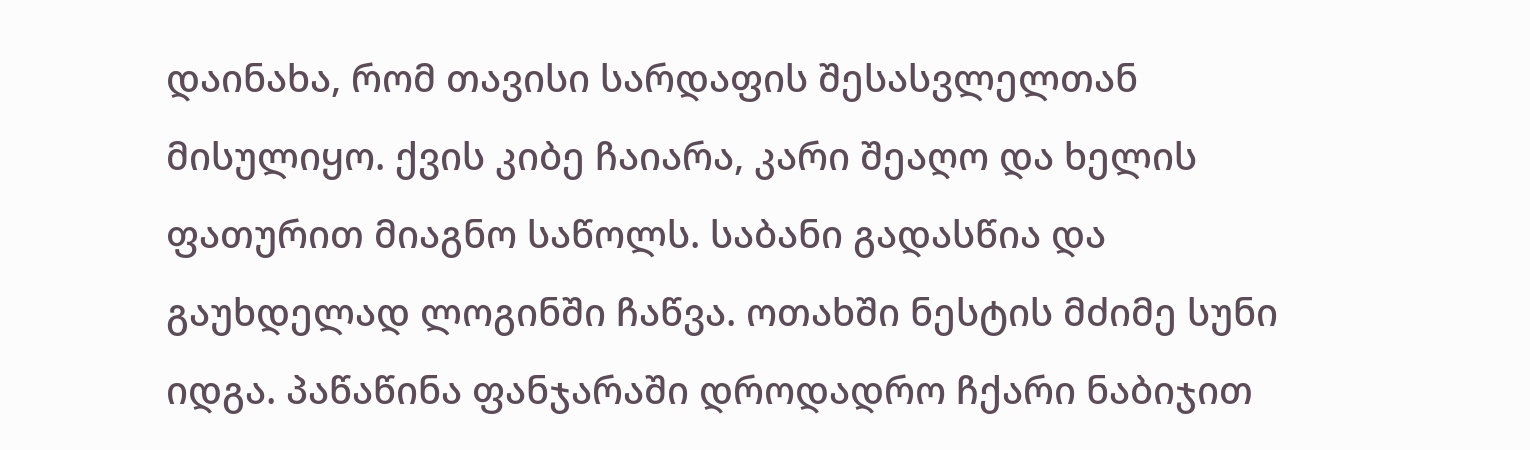დაინახა, რომ თავისი სარდაფის შესასვლელთან მისულიყო. ქვის კიბე ჩაიარა, კარი შეაღო და ხელის ფათურით მიაგნო საწოლს. საბანი გადასწია და გაუხდელად ლოგინში ჩაწვა. ოთახში ნესტის მძიმე სუნი იდგა. პაწაწინა ფანჯარაში დროდადრო ჩქარი ნაბიჯით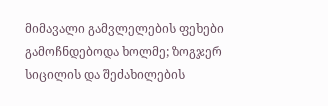მიმავალი გამვლელების ფეხები გამოჩნდებოდა ხოლმე; ზოგჯერ სიცილის და შეძახილების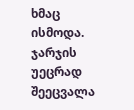ხმაც ისმოდა. ჯარჯის უეცრად შეეცვალა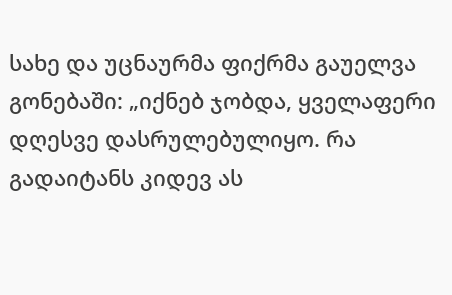სახე და უცნაურმა ფიქრმა გაუელვა გონებაში: „იქნებ ჯობდა, ყველაფერი დღესვე დასრულებულიყო. რა გადაიტანს კიდევ ას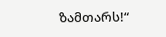ზამთარს!“